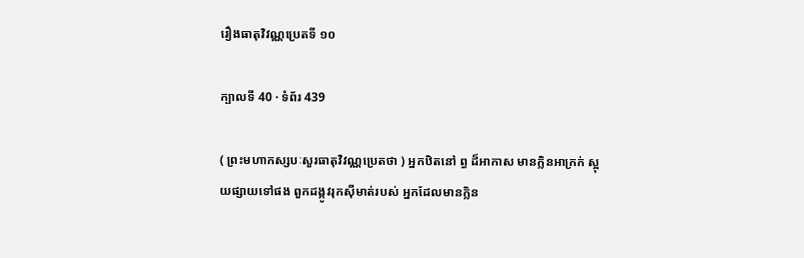រឿងធាតុវិវណ្ណប្រេតទី ១០

ក្បាលទី 40 · ទំព័រ 439

( ព្រះមហាកស្សបៈសួរធាតុវិវណ្ណប្រេតថា ) អ្នកឋិតនៅ ព្ធ ដ៏អាកាស មានក្លិនអាក្រក់ ស្អុយផ្សាយទៅផង ពួកដង្កូវរុកស៊ីមាត់របស់ អ្នកដែលមានក្លិន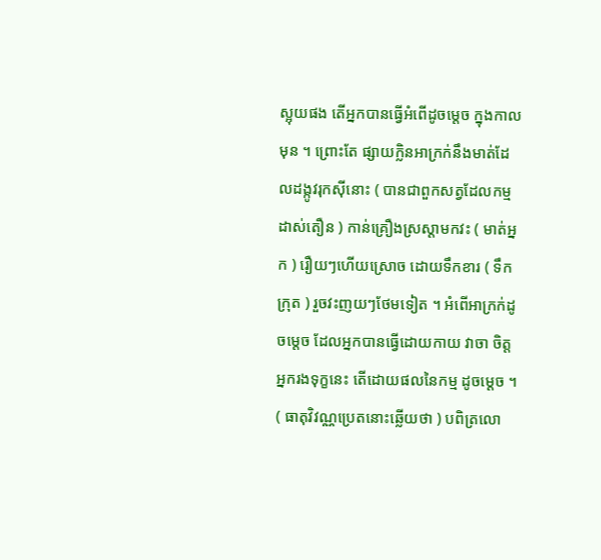ស្អុយផង តើអ្នកបានធ្វើអំពើដូចម្តេច ក្នុងកាលមុន ។ ព្រោះតែ ផ្សាយក្លិនអាក្រក់នឹងមាត់ដែលដង្កូវរុកស៊ីនោះ ( បានជាពួកសត្វដែលកម្ម ដាស់តឿន ) កាន់គ្រឿងស្រស្តាមកវះ ( មាត់អ្នក ) រឿយៗហើយស្រោច ដោយទឹកខារ ( ទឹកក្រុត ) រួចវះញយៗថែមទៀត ។ អំពើអាក្រក់ដូចម្តេច ដែលអ្នកបានធ្វើដោយកាយ វាចា ចិត្ត អ្នករងទុក្ខនេះ តើដោយផលនៃកម្ម ដូចម្តេច ។ ( ធាតុវិវណ្ណប្រេតនោះឆ្លើយថា ) បពិត្រលោ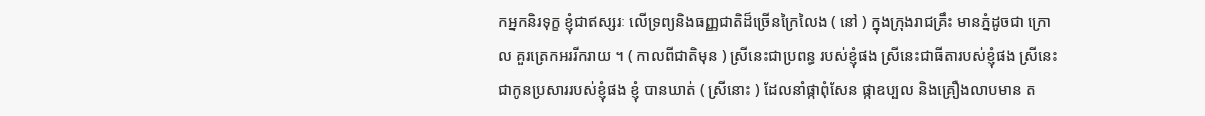កអ្នកនិរទុក្ខ ខ្ញុំជាឥស្សរៈ លើទ្រព្យនិងធញ្ញជាតិដ៏ច្រើនក្រៃលៃង ( នៅ ) ក្នុងក្រុងរាជគ្រឹះ មានភ្នំដូចជា ក្រោល គួរត្រេកអររីករាយ ។ ( កាលពីជាតិមុន ) ស្រីនេះជាប្រពន្ធ របស់ខ្ញុំផង ស្រីនេះជាធីតារបស់ខ្ញុំផង ស្រីនេះជាកូនប្រសាររបស់ខ្ញុំផង ខ្ញុំ បានឃាត់ ( ស្រីនោះ ) ដែលនាំផ្កាពុំសែន ផ្កាឧប្បល និងគ្រឿងលាបមាន ត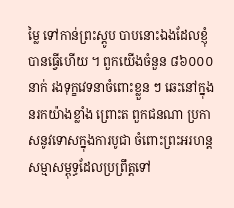ម្លៃ ទៅកាន់ព្រះស្តូប បាបនោះឯងដែលខ្ញុំបានធ្វើហើយ ។ ពួកយើងចំនួន ៨៦០០០ នាក់ រងទុក្ខវេទនាចំពោះខ្លួន ៗ ឆេះនៅក្នុងនរកយ៉ាងខ្លាំង ព្រោះត ពួកជនណា ប្រកាសនូវទោសក្នុងការបូជា ចំពោះព្រះអរហន្តសម្មាសម្ពុទ្ធដែលប្រព្រឹត្តទៅ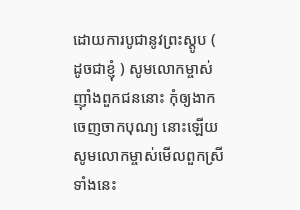ដោយការបូជានូវព្រះស្តូប ( ដូចជាខ្ញុំ ) សូមលោកម្ចាស់ញ៉ាំងពួកជននោះ កុំឲ្យងាកចេញចាកបុណ្យ នោះឡើយ សូមលោកម្ចាស់មើលពួកស្រីទាំងនេះ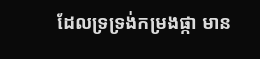ដែលទ្រទ្រង់កម្រងផ្កា មាន